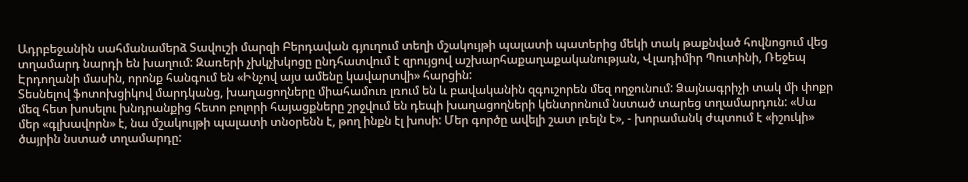Ադրբեջանին սահմանամերձ Տավուշի մարզի Բերդավան գյուղում տեղի մշակույթի պալատի պատերից մեկի տակ թաքնված հովնոցում վեց տղամարդ նարդի են խաղում: Զառերի չխկչխկոցը ընդհատվում է զրույցով աշխարհաքաղաքականության, Վլադիմիր Պուտինի, Ռեջեպ Էրդողանի մասին, որոնք հանգում են «Ինչով այս ամենը կավարտվի» հարցին:
Տեսնելով ֆոտոխցիկով մարդկանց, խաղացողները միահամուռ լռում են և բավականին զգուշորեն մեզ ողջունում: Ձայնագրիչի տակ մի փոքր մեզ հետ խոսելու խնդրանքից հետո բոլորի հայացքները շրջվում են դեպի խաղացողների կենտրոնում նստած տարեց տղամարդուն: «Սա մեր «գլխավորն» է, նա մշակույթի պալատի տնօրենն է, թող ինքն էլ խոսի: Մեր գործը ավելի շատ լռելն է», - խորամանկ ժպտում է «իշուկի» ծայրին նստած տղամարդը: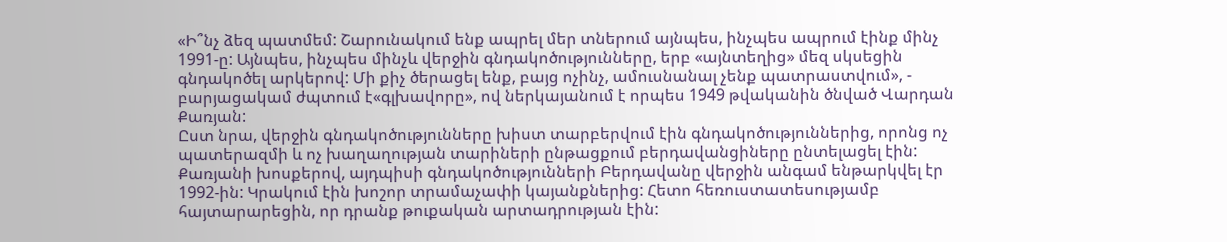«Ի՞նչ ձեզ պատմեմ: Շարունակում ենք ապրել մեր տներում այնպես, ինչպես ապրում էինք մինչ 1991-ը: Այնպես, ինչպես մինչև վերջին գնդակոծությունները, երբ «այնտեղից» մեզ սկսեցին գնդակոծել արկերով: Մի քիչ ծերացել ենք, բայց ոչինչ, ամուսնանալ չենք պատրաստվում», - բարյացակամ ժպտում է«գլխավորը», ով ներկայանում է որպես 1949 թվականին ծնված Վարդան Քառյան:
Ըստ նրա, վերջին գնդակոծությունները խիստ տարբերվում էին գնդակոծություններից, որոնց ոչ պատերազմի և ոչ խաղաղության տարիների ընթացքում բերդավանցիները ընտելացել էին: Քառյանի խոսքերով, այդպիսի գնդակոծությունների Բերդավանը վերջին անգամ ենթարկվել էր 1992-ին: Կրակում էին խոշոր տրամաչափի կայանքներից: Հետո հեռուստատեսությամբ հայտարարեցին, որ դրանք թուքական արտադրության էին: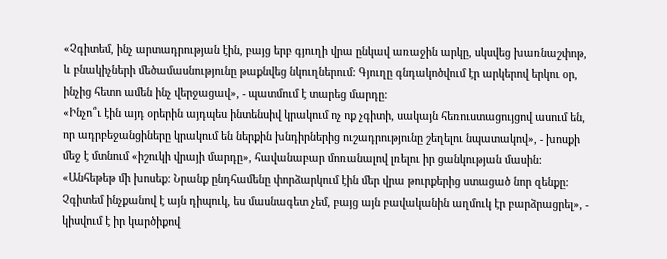«Չգիտեմ, ինչ արտադրության էին, բայց երբ գյուղի վրա ընկավ առաջին արկը, սկսվեց խառնաշփոթ, և բնակիչների մեծամասնությունը թաքնվեց նկուղներում: Գյուղը գնդակոծվում էր արկերով երկու օր, ինչից հետո ամեն ինչ վերջացավ», - պատմում է տարեց մարդը:
«Ինչո՞ւ էին այդ օրերին այդպես ինտենսիվ կրակում ոչ ոք չգիտի, սակայն հեռուստացույցով ասում են, որ ադրբեջանցիները կրակում են ներքին խնդիրներից ուշադրությունը շեղելու նպատակով», - խոսքի մեջ է մտնում «իշուկի վրայի մարդը», հավանաբար մոռանալով լռելու իր ցանկության մասին:
«Անհեթեթ մի խոսեք: Նրանք ընդհամենը փորձարկում էին մեր վրա թուրքերից ստացած նոր զենքը: Չգիտեմ ինչքանով է այն դիպուկ, ես մասնագետ չեմ, բայց այն բավականին աղմուկ էր բարձրացրել», - կիսվում է իր կարծիքով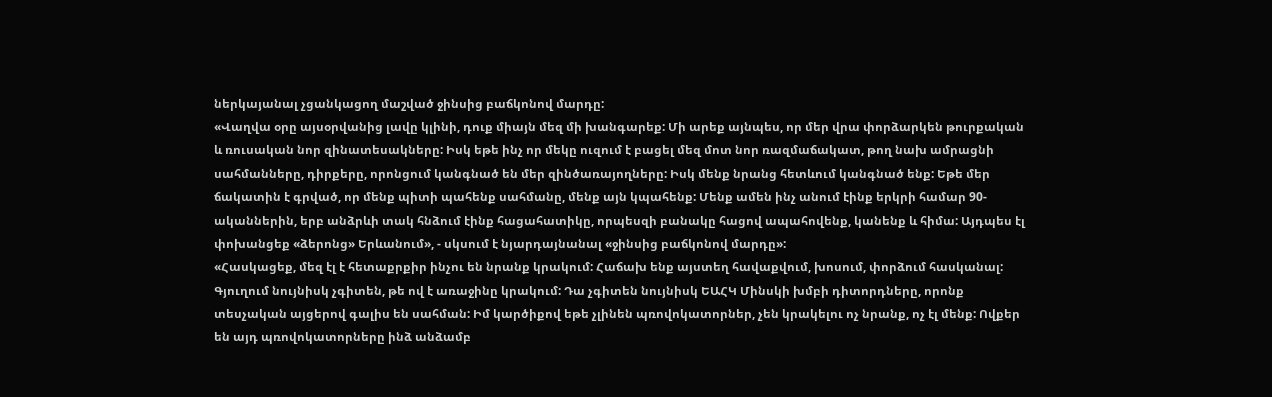ներկայանալ չցանկացող մաշված ջինսից բաճկոնով մարդը:
«Վաղվա օրը այսօրվանից լավը կլինի, դուք միայն մեզ մի խանգարեք: Մի արեք այնպես, որ մեր վրա փորձարկեն թուրքական և ռուսական նոր զինատեսակները: Իսկ եթե ինչ որ մեկը ուզում է բացել մեզ մոտ նոր ռազմաճակատ, թող նախ ամրացնի սահմանները, դիրքերը, որոնցում կանգնած են մեր զինծառայողները: Իսկ մենք նրանց հետևում կանգնած ենք: Եթե մեր ճակատին է գրված, որ մենք պիտի պահենք սահմանը, մենք այն կպահենք: Մենք ամեն ինչ անում էինք երկրի համար 90-ականներին, երբ անձրևի տակ հնձում էինք հացահատիկը, որպեսզի բանակը հացով ապահովենք, կանենք և հիմա: Այդպես էլ փոխանցեք «ձերոնց» Երևանում», - սկսում է նյարդայնանալ «ջինսից բաճկոնով մարդը»:
«Հասկացեք, մեզ էլ է հետաքրքիր ինչու են նրանք կրակում: Հաճախ ենք այստեղ հավաքվում, խոսում, փորձում հասկանալ: Գյուղում նույնիսկ չգիտեն, թե ով է առաջինը կրակում: Դա չգիտեն նույնիսկ ԵԱՀԿ Մինսկի խմբի դիտորդները, որոնք տեսչական այցերով գալիս են սահման: Իմ կարծիքով եթե չլինեն պռովոկատորներ, չեն կրակելու ոչ նրանք, ոչ էլ մենք: Ովքեր են այդ պռովոկատորները ինձ անձամբ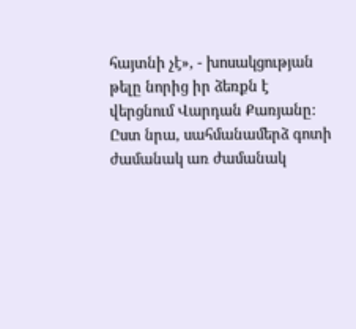հայտնի չէ», - խոսակցության թելը նորից իր ձեռքն է վերցնում Վարդան Քառյանը:
Ըստ նրա, սահմանամերձ գոտի ժամանակ առ ժամանակ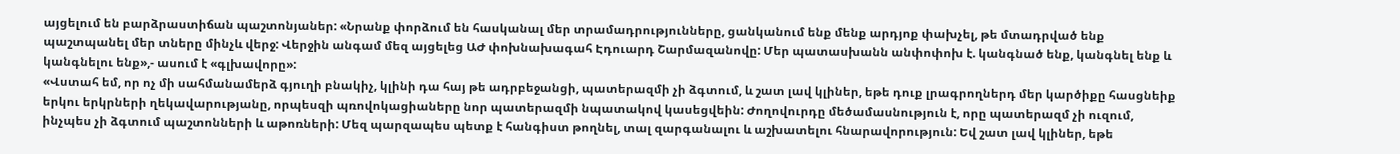այցելում են բարձրաստիճան պաշտոնյաներ: «Նրանք փորձում են հասկանալ մեր տրամադրությունները, ցանկանում ենք մենք արդյոք փախչել, թե մտադրված ենք պաշտպանել մեր տները մինչև վերջ: Վերջին անգամ մեզ այցելեց ԱԺ փոխնախագահ Էդուարդ Շարմազանովը: Մեր պատասխանն անփոփոխ է. կանգնած ենք, կանգնել ենք և կանգնելու ենք»,- ասում է «գլխավորը»:
«Վստահ եմ, որ ոչ մի սահմանամերձ գյուղի բնակիչ, կլինի դա հայ թե ադրբեջանցի, պատերազմի չի ձգտում, և շատ լավ կլիներ, եթե դուք լրագրողներդ մեր կարծիքը հասցնեիք երկու երկրների ղեկավարությանը, որպեսզի պռովոկացիաները նոր պատերազմի նպատակով կասեցվեին: Ժողովուրդը մեծամասնություն է, որը պատերազմ չի ուզում, ինչպես չի ձգտում պաշտոնների և աթոռների: Մեզ պարզապես պետք է հանգիստ թողնել, տալ զարգանալու և աշխատելու հնարավորություն: Եվ շատ լավ կլիներ, եթե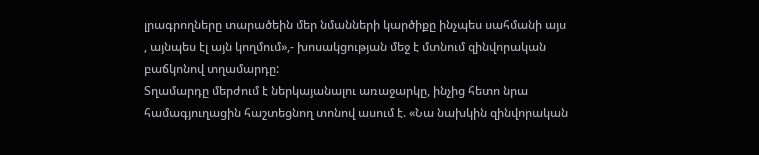լրագրողները տարածեին մեր նմանների կարծիքը ինչպես սահմանի այս , այնպես էլ այն կողմում»,- խոսակցության մեջ է մտնում զինվորական բաճկոնով տղամարդը:
Տղամարդը մերժում է ներկայանալու առաջարկը, ինչից հետո նրա համագյուղացին հաշտեցնող տոնով ասում է. «Նա նախկին զինվորական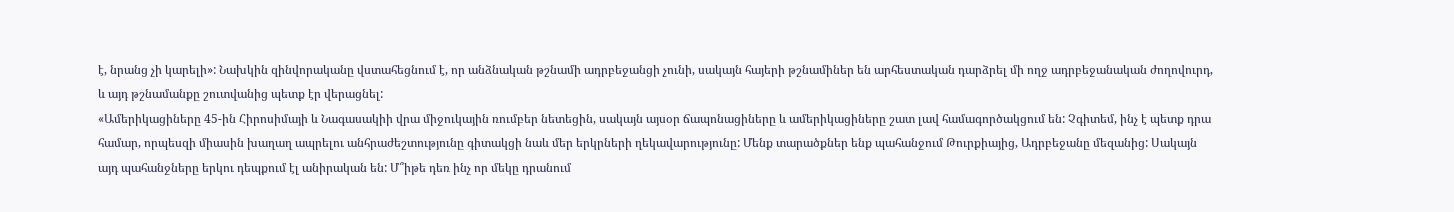է, նրանց չի կարելի»: Նախկին զինվորականը վստահեցնում է, որ անձնական թշնամի ադրբեջանցի չունի, սակայն հայերի թշնամիներ են արհեստական դարձրել մի ողջ ադրբեջանական ժողովուրդ, և այդ թշնամանքը շուտվանից պետք էր վերացնել:
«Ամերիկացիները 45-ին Հիրոսիմայի և Նագասակիի վրա միջուկային ռումբեր նետեցին, սակայն այսօր ճապոնացիները և ամերիկացիները շատ լավ համագործակցում են: Չգիտեմ, ինչ է պետք դրա համար, որպեսզի միասին խաղաղ ապրելու անհրաժեշտությունը գիտակցի նաև մեր երկրների ղեկավարությունը: Մենք տարածքներ ենք պահանջում Թուրքիայից, Ադրբեջանը մեզանից: Սակայն այդ պահանջները երկու դեպքում էլ անիրական են: Մ՞իթե դեռ ինչ որ մեկը դրանում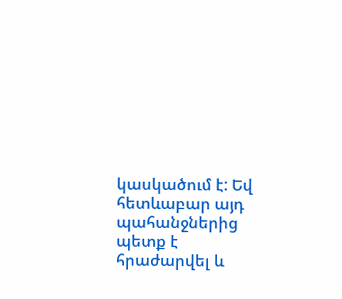կասկածում է: Եվ հետևաբար այդ պահանջներից պետք է հրաժարվել և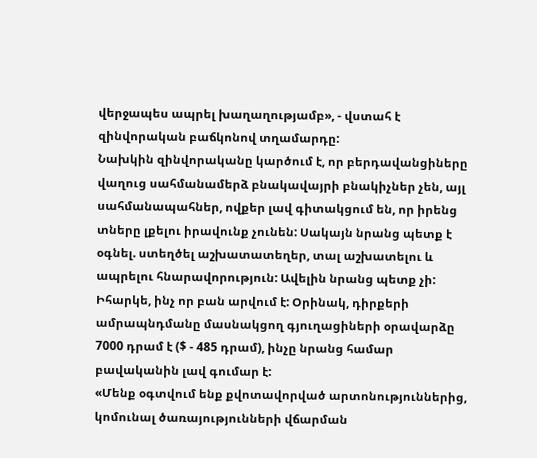վերջապես ապրել խաղաղությամբ», - վստահ է զինվորական բաճկոնով տղամարդը:
Նախկին զինվորականը կարծում է, որ բերդավանցիները վաղուց սահմանամերձ բնակավայրի բնակիչներ չեն, այլ սահմանապահներ, ովքեր լավ գիտակցում են, որ իրենց տները լքելու իրավունք չունեն: Սակայն նրանց պետք է օգնել. ստեղծել աշխատատեղեր, տալ աշխատելու և ապրելու հնարավորություն: Ավելին նրանց պետք չի: Իհարկե, ինչ որ բան արվում է: Օրինակ, դիրքերի ամրապնդմանը մասնակցող գյուղացիների օրավարձը 7000 դրամ է ($ - 485 դրամ), ինչը նրանց համար բավականին լավ գումար է:
«Մենք օգտվում ենք քվոտավորված արտոնություններից, կոմունալ ծառայությունների վճարման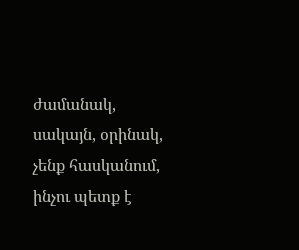ժամանակ, սակայն, օրինակ, չենք հասկանում, ինչու պետք է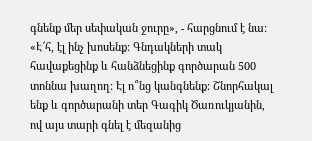գնենք մեր սեփական ջուրը», - հարցնում է նա:
«Է՜հ, էլ ինչ խոսենք: Գնդակների տակ հավաքեցինք և հանձնեցինք գործարան 500 տոննա խաղող: Էլ ո՞նց կանգնենք: Շնորհակալ ենք և գործարանի տեր Գագիկ Ծառուկյանին, ով այս տարի գնել է մեզանից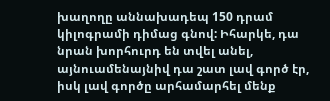խաղողը աննախադեպ 150 դրամ կիլոգրամի դիմաց գնով: Իհարկե, դա նրան խորհուրդ են տվել անել, այնուամենայնիվ դա շատ լավ գործ էր, իսկ լավ գործը արհամարհել մենք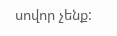սովոր չենք: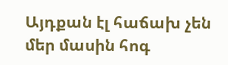Այդքան էլ հաճախ չեն մեր մասին հոգ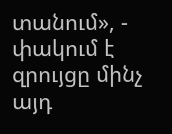տանում», - փակում է զրույցը մինչ այդ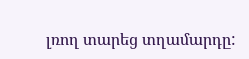լռող տարեց տղամարդը: